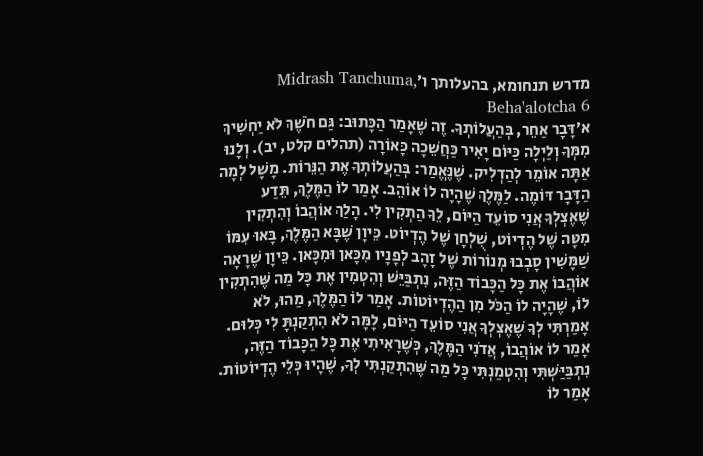מדרש תנחומא, בהעלותך ו׳Midrash Tanchuma, Beha'alotcha 6
א׳דָּבָר אַחֵר, בְּהַעֲלוֹתְךָ. זֶה שֶׁאָמַר הַכָּתוּב: גַּם חֹשֶׁךְ לֹא יַחְשִׁיךְ מִמְּךָ וְלַיְלָה כַּיּוֹם יָאִיר כַּחֲשֵׁכָה כָּאוֹרָה (תהלים קלט, יב). וְלָנוּ אַתָּה אוֹמֵר לְהַדְלִיק. שֶׁנֶּאֱמַר: בְּהַעֲלוֹתְךָ אֶת הַנֵּרוֹת. מָשָׁל לְמָה הַדָּבָר דּוֹמֶה. לַמֶּלֶךְ שֶׁהָיָה לוֹ אוֹהֵב. אָמַר לוֹ הַמֶּלֶךְ, תֵּדַע שֶׁאֶצְלְךָ אֲנִי סוֹעֵד הַיּוֹם, לֵךָ הַתְקִין לִי. הָלַךְ אוֹהֲבוֹ וְהִתְקִין מִטָּה שֶׁל הֶדְיוֹט, שֻׁלְחָן שֶׁל הֶדְיוֹט. כֵּיוָן שֶׁבָּא הַמֶּלֶךְ, בָּאוּ עִמּוֹ שַׁמָּשִׁין סָבְבוּ מְנוֹרוֹת שֶׁל זָהָב לְפָנָיו מִכָּאן וּמִכָּאן. כֵּיוָן שֶׁרָאָה אוֹהֲבוֹ אֶת כָּל הַכָּבוֹד הַזֶּה, נִתְבַּיֵּשׁ וְהִטְמִין אֶת כָּל מַה שֶּׁהִתְקִין לוֹ, שֶׁהָיָה לוֹ הַכֹּל מִן הַהֶדְיוֹטוֹת. אָמַר לוֹ הַמֶּלֶךְ, מַהוּ, לֹא אָמַרְתִּי לְךָ שֶׁאֶצְלְךָ אֲנִי סוֹעֵד הַיּוֹם, לָמָּה לֹא הִתְקַנְתָּ לִי כְּלוּם. אָמַר לוֹ אוֹהֲבוֹ, אֲדֹנִי הַמֶּלֶךְ, כְּשֶׁרָאִיתִי אֶת כָּל הַכָּבוֹד הַזֶּה, נִתְבַּיַּשְׁתִּי וְהִטְמַנְתִּי כָּל מַה שֶּׁהִתְקַנְתִּי לְךָ, שֶׁהָיוּ כְּלֵי הֶדְיוֹטוֹת. אָמַר לוֹ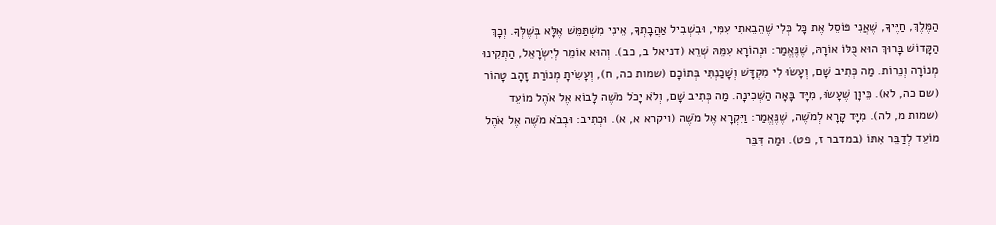הַמֶּלֶךְ, חַיֶּיךָ, שֶׁאֲנִי פּוֹסֵל אֶת כָּל כְּלִי שֶׁהֵבֵאתִי עִמִּי, וּבִשְׁבִיל אַהֲבָתְךָ, אֵינִי מִשְׁתַּמֵּשׁ אֶלָּא בְּשֶׁלְּךָ. וְכָךְ הַקָּדוֹשׁ בָּרוּךְ הוּא כֻּלּוֹ אוֹרָהּ, שֶׁנֶּאֱמַר: וּנְהוֹרָא עִמֵּהּ שְׁרֵא (דניאל ב, כב). וְהוּא אוֹמֵר לְיִשְׂרָאֵל, הַתְקִינוּ מְנוֹרָה וְנֵרוֹת. מַה כְּתִיב שָׁם, וְעָשׂוּ לִי מִקְדָּשׁ וְשָׁכַנְתִּי בְּתוֹכָם (שמות כה, ח), וְעָשִׂיתָ מְנוֹרַת זָהָב טָהוֹר (שם כה, לא). כֵּיוָן שֶׁעָשׂוּ, מִיָּד בָּאָה הַשְּׁכִינָה. מַה כְּתִיב שָׁם, וְלֹא יָכֹל מֹשֶׁה לָבוֹא אֶל אֹהֶל מוֹעֵד (שמות מ, לה). מִיָּד קָרָא לְמֹשֶׁה, שֶׁנֶּאֱמַר: וַיִּקְרָא אֶל מֹשֶׁה (ויקרא א, א). וּכְתִיב: וּבְבֹא מֹשֶׁה אֶל אֹהֶל מוֹעֵד לְדַבֵּר אִתּוֹ (במדבר ז, פט). וּמַה דִּבֵּר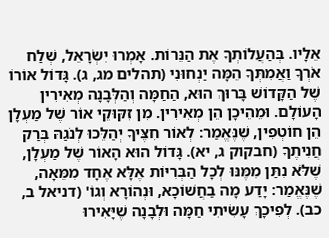אֵלָיו. בְּהַעֲלוֹתְךָ אֶת הַנֵּרוֹת. אָמְרוּ יִשְׂרָאֵל, שְׁלַח אֹרְךָ וַאֲמִתְּךָ הֵמָּה יַנְחוּנִי (תהלים מג, ג). גָּדוֹל אוֹרוֹ שֶׁל הַקָּדוֹשׁ בָּרוּךְ הוּא, הַחַמָּה וְהַלְּבָנָה מְאִירִין הָעוֹלָם. וּמֵהֵיכָן הֵן מְאִירִין. מִן זִקּוּקֵי אוֹר שֶׁל מַעְלָן הֵן חוֹטְפִין, שֶׁנֶּאֱמַר: לְאוֹר חִצֶּיךָ יְהַלֵּכוּ לְנֹגַהּ בְּרַק חֲנִיתֶךָ (חבקוק ג, יא). גָּדוֹל הוּא הָאוֹר שֶׁל מַעְלָן, שֶׁלֹּא נִתַּן מִמֶּנּוּ לְכָל הַבְּרִיּוֹת אֶלָּא אֶחָד מִמֵּאָה, שֶׁנֶּאֱמַר: יָדַע מָה בַחֲשׁוֹכָא, וּנְהוֹרָא וְגוֹ' (דניאל ב, כב). לְפִיכָךְ עָשִׂיתִי חַמָּה וּלְבָנָה שֶׁיָּאִירוּ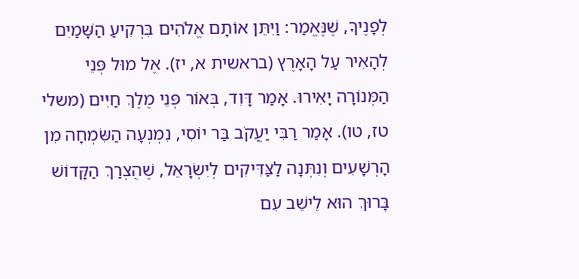לְפָנֶיךָ, שֶׁנֶּאֱמַר: וַיִּתֵּן אוֹתָם אֱלֹהִים בִּרְקִיעַ הַשָּׁמַיִם לְהָאִיר עַל הָאָרֶץ (בראשית א, יז). אֶל מוּל פְּנֵי הַמְּנוֹרָה יָאִירוּ. אָמַר דָּוִד, בְּאוֹר פְּנֵי מֶלֶךְ חַיִּים (משלי טז, טו). אָמַר רַבִּי יַעֲקֹב בַּר יוֹסִי, נִמְנְעָה הַשִּׂמְחָה מִן הָרְשָׁעִים וְנִתְּנָה לַצַּדִּיקִים לְיִשְׂרָאֵל, שֶׁהֻצְרַךְ הַקָּדוֹשׁ בָּרוּךְ הוּא לֵישֵׁב עִם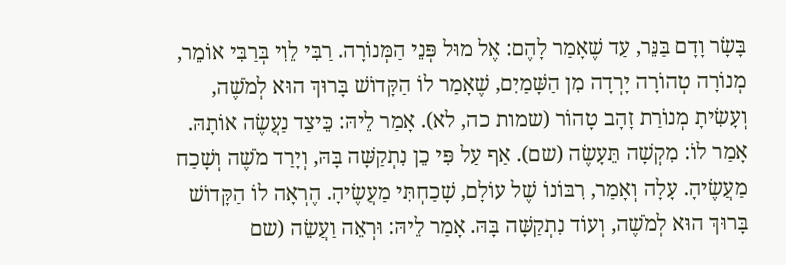בָּשָׂר וָדָם בַּנֵּר, עַד שֶׁאָמַר לָהֶם: אֶל מוּל פְּנֵי הַמְּנוֹרָה. רַבִּי לֵוִי בְּרַבִּי אוֹמֵר, מְנוֹרָה טְהוֹרָה יָרְדָה מִן הַשָּׁמַיִם, שֶׁאָמַר לוֹ הַקָּדוֹשׁ בָּרוּךְ הוּא לְמֹשֶׁה, וְעָשִׂיתָ מְנוֹרַת זָהָב טָהוֹר (שמות כה, לא). אָמַר לֵיהּ: כֵּיצַד נַעֲשֶׂה אוֹתָהּ. אָמַר לוֹ: מִקְשָׁה תֵּעָשֶׂה (שם). אַף עַל פִּי כֵן נִתְקַשָּׁה בָּהּ, וְיָרַד מֹשֶׁה וְשָׁכַח מַעֲשֶׂיהָ. עָלָה וְאָמַר, רִבּוֹנוֹ שֶׁל עוֹלָם, שָׁכַחְתִּי מַעֲשֶׂיהָ. הֶרְאָה לוֹ הַקָּדוֹשׁ בָּרוּךְ הוּא לְמֹשֶׁה, וְעוֹד נִתְקַשָּׁה בָּהּ. אָמַר לֵיהּ: וּרְאֵה וַעֲשֵׂה (שם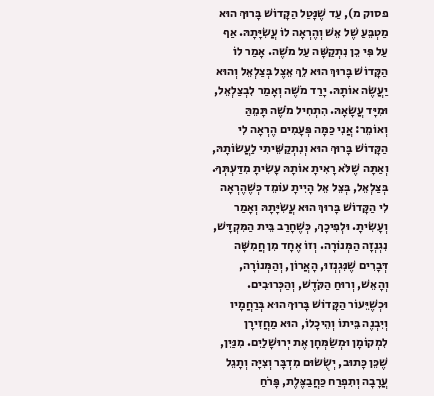פסוק מ), עַד שֶׁנָּטַל הַקָּדוֹשׁ בָּרוּךְ הוּא מַטְבֵּעַ שֶׁל אֵשׁ וְהֶרְאָה לוֹ עֲשִׂיָּתָהּ. אַף עַל פִּי כֵן נִתְקַשָּׁה עַל מֹשֶׁה. אָמַר לוֹ הַקָּדוֹשׁ בָּרוּךְ הוּא לֵךְ אֵצֶל בְּצַלְאֵל וְהוּא יַעֲשֶׂה אוֹתָהּ. יָרַד מֹשֶׁה וְאָמַר לִבְצַלְאֵל, וּמִיָּד עֲשָׂאָהּ. הִתְחִיל מֹשֶׁה תָּמֵהַּ וְאוֹמֵר: אֲנִי כַּמָּה פְּעָמִים הֶרְאָה לִי הַקָּדוֹשׁ בָּרוּךְ הוּא וְנִתְקַשֵּׁיתִי לַעֲשׂוֹתָהּ, וְאַתָּה שֶׁלֹּא רָאִיתָ אוֹתָהּ עָשִׂיתָ מִדַּעְתְּךָ. בְּצַלְאֵל, בְּצֵל אֵל הָיִיתָ עוֹמֵד כְּשֶׁהֶרְאָה לִי הַקָּדוֹשׁ בָּרוּךְ הוּא עֲשִׂיָּתָהּ וְאָמַר וְעָשִׂיתָ. וּלְפִיכָךְ, כְּשֶׁחָרַב בֵּית הַמִּקְדָּשׁ, נִגְנְזָה הַמְּנוֹרָה. וְזוֹ אֶחָד מִן חֲמִשָּׁה דְּבָרִים שֶׁנִּגְנְזוּ, הָאֲרוֹן, וְהַמְּנוֹרָה, וְהָאֵשׁ, וְרוּחַ הַקֹּדֶשׁ, וְהַכְּרוּבִים. וּכְשֶׁיֵּעוֹר הַקָּדוֹשׁ בָּרוּךְ הוּא בְּרַחֲמָיו וְיִבְנֶה בֵּיתוֹ וְהֵיכָלוֹ, הוּא מַחֲזִירָן לִמְקוֹמָן וּמְשַׂמְּחָן אֶת יְרוּשָׁלַיִם. מִנַּיִן, שֶׁכֵּן כָּתוּב, יְשֻׂשׂוּם מִדְבָּר וְצִיָּה וְתָגֵל עֲרָבָה וְתִפְרַח כַּחֲבַצֶּלֶת, פָּרֹחַ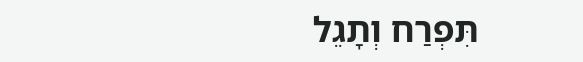תִּפְרַח וְתָגֵל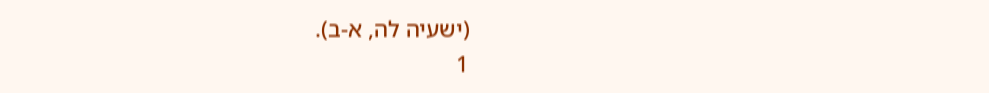(ישעיה לה, א-ב).
1